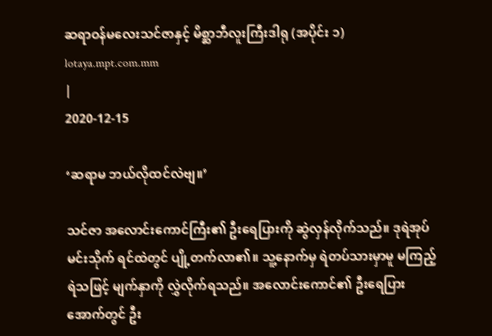ဆရာဝန်မလေးသင်ဇာနှင့် မိစ္ဆာဘီလူးကြီးဒါရု (အပိုင်း ၁)
lotaya.mpt.com.mm
|
2020-12-15

‘ဆရာမ ဘယ်လိုထင်လဲဗျ။’

သင်ဇာ အလောင်းကောင်ကြီး၏ ဦးရေပြားကို ဆွဲလှန်လိုက်သည်။ ဒုရဲအုပ် မင်းသိုက် ရင်ထဲတွင် ပျို့တက်လာ၏။ သူ့နောက်မှ ရဲတပ်သားမှာမူ မကြည့်ရဲသဖြင့် မျက်နှာကို လွှဲလိုက်ရသည်။ အလောင်းကောင်၏ ဦးရေပြားအောက်တွင် ဦး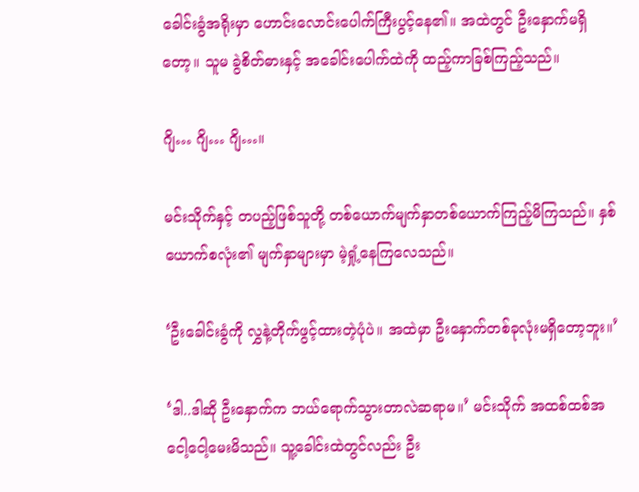ခေါင်းခွံအရိုးမှာ ဟောင်းလောင်းပေါက်ကြီးပွင့်နေ၏။ အထဲတွင် ဦးနှောက်မရှိတော့။ သူမ ခွဲစိတ်ဓားနှင့် အခေါင်းပေါက်ထဲကို ထည့်ကာခြစ်ကြည့်သည်။

ဂျိ… ဂျိ… ဂျိ…။

မင်းသိုက်နှင့် တပည့်ဖြစ်သူတို့ တစ်ယောက်မျက်နှာတစ်ယောက်ကြည့်မိကြသည်။ နှစ်ယောက်စလုံး၏ မျက်နှာများမှာ မဲ့ရှုံ့နေကြလေသည်။

‘ဦးခေါင်းခွံကို လွှနဲ့တိုက်ဖွင့်ထားတဲ့ပုံပဲ။ အထဲမှာ ဦးနှောက်တစ်ခုလုံးမရှိတော့ဘူး။’

‘ဒါ..ဒါဆို ဦးနှောက်က ဘယ်ရောက်သွားတာလဲဆရာမ။’ မင်းသိုက် အထစ်ထစ်အငေါ့ငေါ့မေးမိသည်။ သူ့ခေါင်းထဲတွင်လည်း ဦး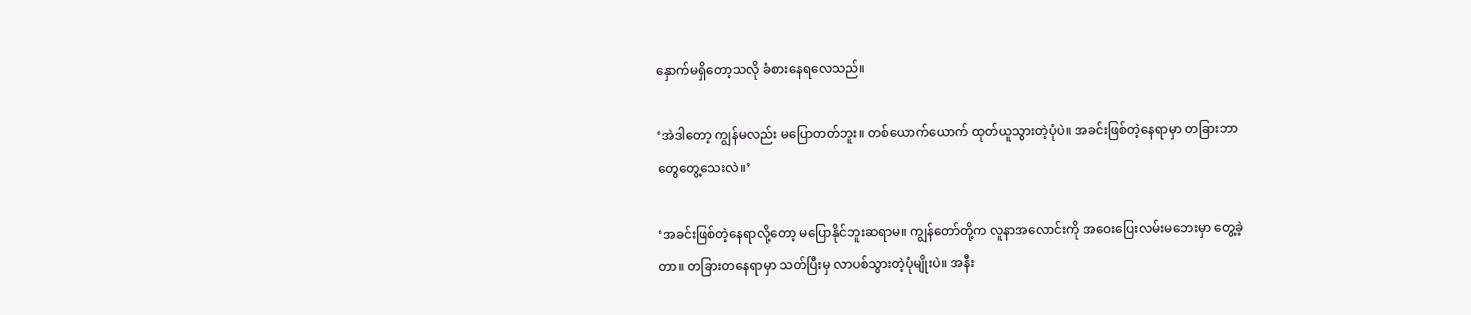နှောက်မရှိတော့သလို ခံစားနေရလေသည်။

‘အဲဒါတော့ ကျွန်မလည်း မပြောတတ်ဘူး။ တစ်ယောက်ယောက် ထုတ်ယူသွားတဲ့ပုံပဲ။ အခင်းဖြစ်တဲ့နေရာမှာ တခြားဘာတွေတွေ့သေးလဲ။’

‘အခင်းဖြစ်တဲ့နေရာလို့တော့ မပြောနိုင်ဘူးဆရာမ။ ကျွန်တော်တို့က လူနာအလောင်းကို အဝေးပြေးလမ်းမဘေးမှာ တွေ့ခဲ့တာ။ တခြားတနေရာမှာ သတ်ပြီးမှ လာပစ်သွားတဲ့ပုံမျိုးပဲ။ အနီး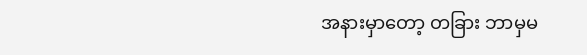အနားမှာတော့ တခြား ဘာမှမ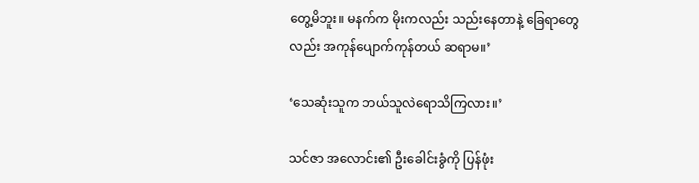တွေ့မိဘူး။ မနက်က မိုးကလည်း သည်းနေတာနဲ့ ခြေရာတွေလည်း အကုန်ပျောက်ကုန်တယ် ဆရာမ။’

‘သေဆုံးသူက ဘယ်သူလဲရောသိကြလား။’

သင်ဇာ အလောင်း၏ ဦးခေါင်းခွံကို ပြန်ဖုံး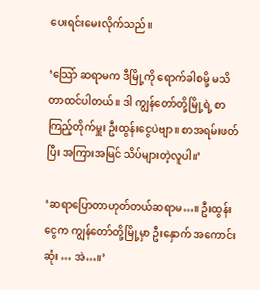ပေးရင်းမေးလိုက်သည်။

‘သြော် ဆရာမက ဒီမြို့ကို ရောက်ခါစမို့ မသိတာထင်ပါတယ်။ ဒါ ကျွန်တော်တို့မြို့ရဲ့ စာကြည့်တိုက်မှူး ဦးထွန်းငွေပဲဗျာ။ စာအရမ်းဖတ်ပြီး အကြားအမြင် သိပ်များတဲ့လူပါ။’

‘ဆရာပြောတာဟုတ်တယ်ဆရာမ…။ ဦးထွန်းငွေက ကျွန်တော်တို့မြို့မှာ ဦးနှောက် အကောင်းဆုံး … အဲ…။’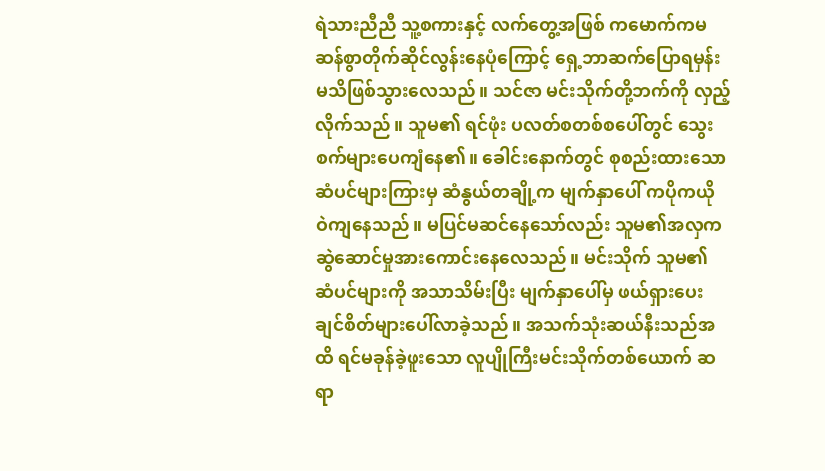ရဲသားညီညီ သူ့စကားနှင့် လက်တွေ့အဖြစ် ကမောက်ကမဆန်စွာတိုက်ဆိုင်လွန်းနေပုံကြောင့် ရှေ့ဘာဆက်ပြောရမှန်းမသိဖြစ်သွားလေသည်။ သင်ဇာ မင်းသိုက်တို့ဘက်ကို လှည့်လိုက်သည်။ သူမ၏ ရင်ဖုံး ပလတ်စတစ်စပေါ်တွင် သွေးစက်များပေကျံနေ၏။ ခေါင်းနောက်တွင် စုစည်းထားသော ဆံပင်များကြားမှ ဆံနွယ်တချို့က မျက်နှာပေါ် ကပိုကယို ဝဲကျနေသည်။ မပြင်မဆင်နေသော်လည်း သူမ၏အလှက ဆွဲဆောင်မှုအားကောင်းနေလေသည်။ မင်းသိုက် သူမ၏ ဆံပင်များကို အသာသိမ်းပြီး မျက်နှာပေါ်မှ ဖယ်ရှားပေးချင်စိတ်များပေါ်လာခဲ့သည်။ အသက်သုံးဆယ်နီးသည်အထိ ရင်မခုန်ခဲ့ဖူးသော လူပျိုကြီးမင်းသိုက်တစ်ယောက် ဆရာ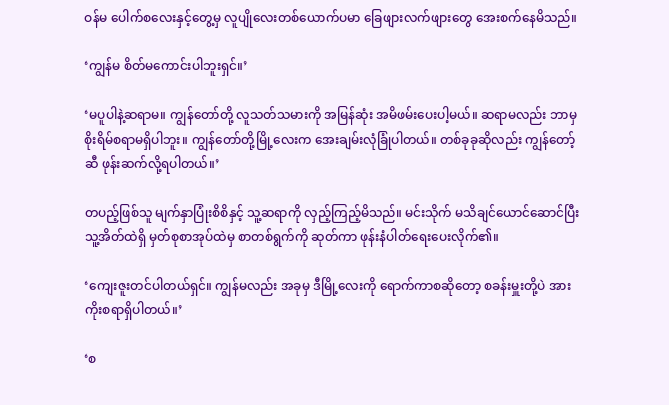ဝန်မ ပေါက်စလေးနှင့်တွေ့မှ လူပျိုလေးတစ်ယောက်ပမာ ခြေဖျားလက်ဖျားတွေ အေးစက်နေမိသည်။

‘ကျွန်မ စိတ်မကောင်းပါဘူးရှင်။’

‘မပူပါနဲ့ဆရာမ။ ကျွန်တော်တို့ လူသတ်သမားကို အမြန်ဆုံး အမိဖမ်းပေးပါ့မယ်။ ဆရာမလည်း ဘာမှ စိုးရိမ်စရာမရှိပါဘူး။ ကျွန်တော်တို့မြို့လေးက အေးချမ်းလုံခြုံပါတယ်။ တစ်ခုခုဆိုလည်း ကျွန်တော့်ဆီ ဖုန်းဆက်လို့ရပါတယ်။’

တပည့်ဖြစ်သူ မျက်နှာပြုံးစိစိနှင့် သူ့ဆရာကို လှည့်ကြည့်မိသည်။ မင်းသိုက် မသိချင်ယောင်ဆောင်ပြီး သူ့အိတ်ထဲရှိ မှတ်စုစာအုပ်ထဲမှ စာတစ်ရွက်ကို ဆုတ်ကာ ဖုန်းနံပါတ်ရေးပေးလိုက်၏။

‘ကျေးဇူးတင်ပါတယ်ရှင်။ ကျွန်မလည်း အခုမှ ဒီမြို့လေးကို ရောက်ကာစဆိုတော့ စခန်းမှူးတို့ပဲ အားကိုးစရာရှိပါတယ်။’

‘စ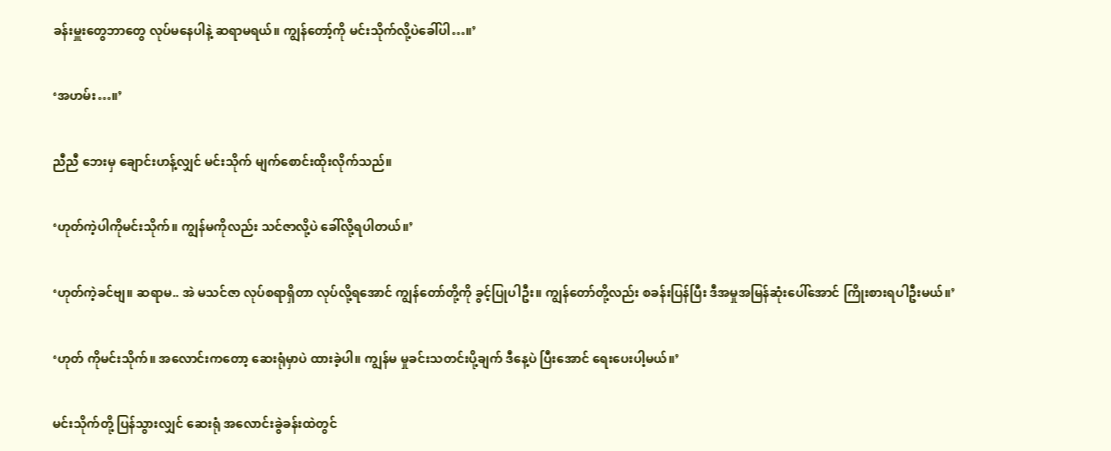ခန်းမှူးတွေဘာတွေ လုပ်မနေပါနဲ့ ဆရာမရယ်။ ကျွန်တော့်ကို မင်းသိုက်လို့ပဲခေါ်ပါ…။’

‘အဟမ်း…။’

ညီညီ ဘေးမှ ချောင်းဟန့်လျှင် မင်းသိုက် မျက်စောင်းထိုးလိုက်သည်။

‘ဟုတ်ကဲ့ပါကိုမင်းသိုက်။ ကျွန်မကိုလည်း သင်ဇာလို့ပဲ ခေါ်လို့ရပါတယ်။’

‘ဟုတ်ကဲ့ခင်ဗျ။ ဆရာမ.. အဲ မသင်ဇာ လုပ်စရာရှိတာ လုပ်လို့ရအောင် ကျွန်တော်တို့ကို ခွင့်ပြုပါဦး။ ကျွန်တော်တို့လည်း စခန်းပြန်ပြီး ဒီအမှုအမြန်ဆုံးပေါ်အောင် ကြိုးစားရပါဦးမယ်။’

‘ဟုတ် ကိုမင်းသိုက်။ အလောင်းကတော့ ဆေးရုံမှာပဲ ထားခဲ့ပါ။ ကျွန်မ မှုခင်းသတင်းပို့ချက် ဒီနေ့ပဲ ပြီးအောင် ရေးပေးပါ့မယ်။’

မင်းသိုက်တို့ ပြန်သွားလျှင် ဆေးရုံ အလောင်းခွဲခန်းထဲတွင်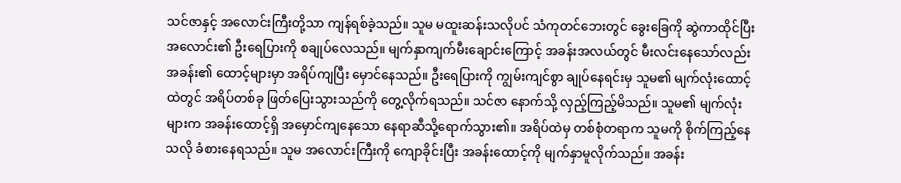သင်ဇာနှင့် အလောင်းကြီးတို့သာ ကျန်ရစ်ခဲ့သည်။ သူမ မထူးဆန်းသလိုပင် သံကုတင်ဘေးတွင် ခွေးခြေကို ဆွဲကာထိုင်ပြီး အလောင်း၏ ဦးရေပြားကို စချုပ်လေသည်။ မျက်နှာကျက်မီးချောင်းကြောင့် အခန်းအလယ်တွင် မီးလင်းနေသော်လည်း အခန်း၏ ထောင့်များမှာ အရိပ်ကျပြီး မှောင်နေသည်။ ဦးရေပြားကို ကျွမ်းကျင်စွာ ချုပ်နေရင်းမှ သူမ၏ မျက်လုံးထောင့်ထဲတွင် အရိပ်တစ်ခု ဖြတ်ပြေးသွားသည်ကို တွေ့လိုက်ရသည်။ သင်ဇာ နောက်သို့ လှည့်ကြည့်မိသည်။ သူမ၏ မျက်လုံးများက အခန်းထောင့်ရှိ အမှောင်ကျနေသော နေရာဆီသို့ရောက်သွား၏။ အရိပ်ထဲမှ တစ်စုံတရာက သူမကို စိုက်ကြည့်နေသလို ခံစားနေရသည်။ သူမ အလောင်းကြီးကို ကျောခိုင်းပြီး အခန်းထောင့်ကို မျက်နှာမူလိုက်သည်။ အခန်း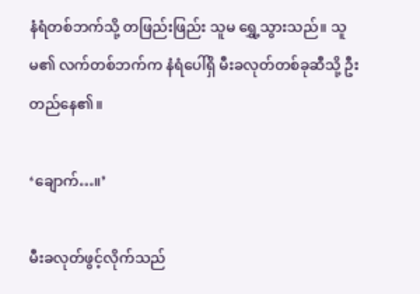နံရံတစ်ဘက်သို့ တဖြည်းဖြည်း သူမ ရွှေ့သွားသည်။ သူမ၏ လက်တစ်ဘက်က နံရံပေါ်ရှိ မီးခလုတ်တစ်ခုဆီသို့ ဦးတည်နေ၏။

‘ချောက်…။’

မီးခလုတ်ဖွင့်လိုက်သည်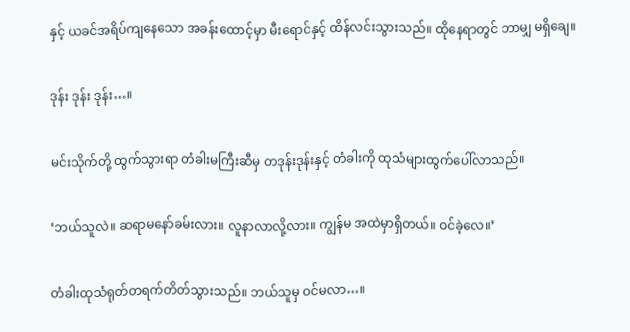နှင့် ယခင်အရိပ်ကျနေသော အခန်းထောင့်မှာ မီးရောင်နှင့် ထိန်လင်းသွားသည်။ ထိုနေရာတွင် ဘာမျှ မရှိချေ။

ဒုန်း ဒုန်း ဒုန်း…။

မင်းသိုက်တို့ ထွက်သွားရာ တံခါးမကြီးဆီမှ တဒုန်းဒုန်းနှင့် တံခါးကို ထုသံများထွက်ပေါ်လာသည်။

‘ဘယ်သူလဲ။ ဆရာမနော်ခမ်းလား။ လူနာလာလို့လား။ ကျွန်မ အထဲမှာရှိတယ်။ ဝင်ခဲ့လေ။’

တံခါးထုသံရုတ်တရက်တိတ်သွားသည်။ ဘယ်သူမှ ဝင်မလာ…။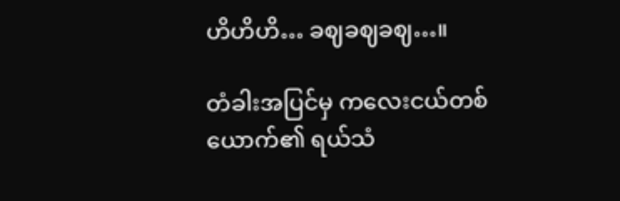ဟိဟိဟိ… ခဈခဈခဈ…။

တံခါးအပြင်မှ ကလေးငယ်တစ်ယောက်၏ ရယ်သံ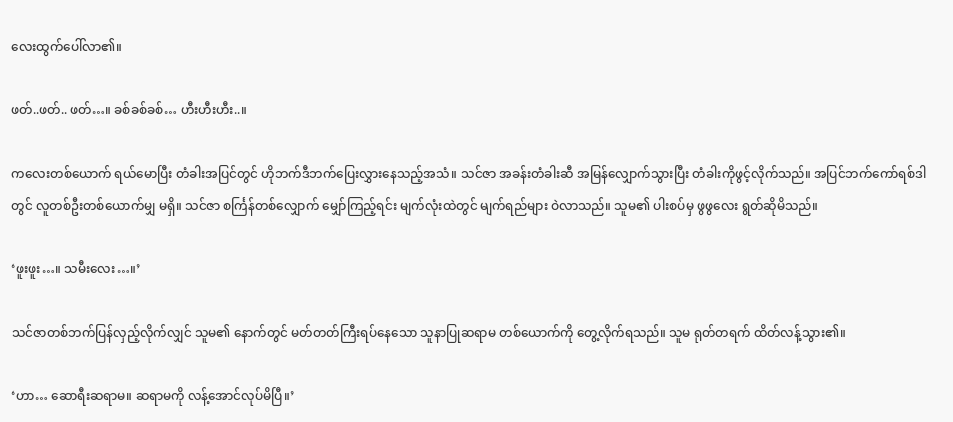လေးထွက်ပေါ်လာ၏။

ဖတ်..ဖတ်.. ဖတ်…။ ခစ်ခစ်ခစ်… ဟီးဟီးဟီး..။

ကလေးတစ်ယောက် ရယ်မောပြီး တံခါးအပြင်တွင် ဟိုဘက်ဒီဘက်ပြေးလွှားနေသည့်အသံ။ သင်ဇာ အခန်းတံခါးဆီ အမြန်လျှောက်သွားပြီး တံခါးကိုဖွင့်လိုက်သည်။ အပြင်ဘက်ကော်ရစ်ဒါတွင် လူတစ်ဦးတစ်ယောက်မျှ မရှိ။ သင်ဇာ စင်္ကြန်တစ်လျှောက် မျှော်ကြည့်ရင်း မျက်လုံးထဲတွင် မျက်ရည်များ ဝဲလာသည်။ သူမ၏ ပါးစပ်မှ ဖွဖွလေး ရွတ်ဆိုမိသည်။

‘ဖူးဖူး…။ သမီးလေး…။’

သင်ဇာတစ်ဘက်ပြန်လှည့်လိုက်လျှင် သူမ၏ နောက်တွင် မတ်တတ်ကြီးရပ်နေသော သူနာပြုဆရာမ တစ်ယောက်ကို တွေ့လိုက်ရသည်။ သူမ ရုတ်တရက် ထိတ်လန့်သွား၏။

‘ဟာ… ဆောရီးဆရာမ။ ဆရာမကို လန့်အောင်လုပ်မိပြီ။’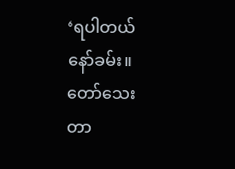‘ရပါတယ် နော်ခမ်း။ တော်သေးတာ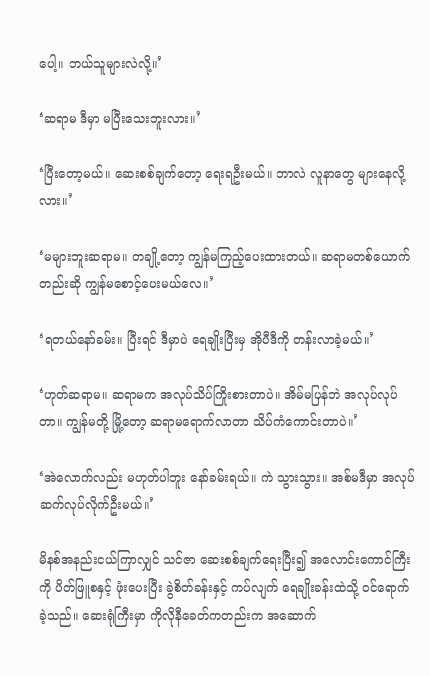ပေါ့။ ဘယ်သူများလဲလို့။’

‘ဆရာမ ဒီမှာ မပြီးသေးဘူးလား။’

‘ပြီးတော့မယ်။ ဆေးစစ်ချက်တော့ ရေးရဦးမယ်။ ဘာလဲ လူနာတွေ များနေလို့လား။’

‘မများဘူးဆရာမ။ တချို့တော့ ကျွန်မကြည့်ပေးထားတယ်။ ဆရာမတစ်ယောက်တည်းဆို ကျွန်မစောင့်ပေးမယ်လေ။’

‘ရတယ်နော်ခမ်း။ ပြီးရင် ဒီမှာပဲ ရေချိုးပြီးမှ အိုပီဒီကို တန်းလာခဲ့မယ်။’

‘ဟုတ်ဆရာမ။ ဆရာမက အလုပ်သိပ်ကြိုးစားတာပဲ။ အိမ်မပြန်ဘဲ အလုပ်လုပ်တာ။ ကျွန်မတို့ မြို့တော့ ဆရာမရောက်လာတာ သိပ်ကံကောင်းတာပဲ။’

‘အဲလောက်လည်း မဟုတ်ပါဘူး နော်ခမ်းရယ်။ ကဲ သွားသွား။ အစ်မဒီမှာ အလုပ်ဆက်လုပ်လိုက်ဦးမယ်။’

မိနစ်အနည်းငယ်ကြာလျှင် သင်ဇာ ဆေးစစ်ချက်ရေးပြီး၍ အလောင်းကောင်ကြီးကို ပိတ်ဖြူစနှင့် ဖုံးပေးပြီး ခွဲစိတ်ခန်းနှင့် ကပ်လျက် ရေချိုးခန်းထဲသို့ ဝင်ရောက်ခဲ့သည်။ ဆေးရုံကြီးမှာ ကိုလိုနီခေတ်ကတည်းက အဆောက်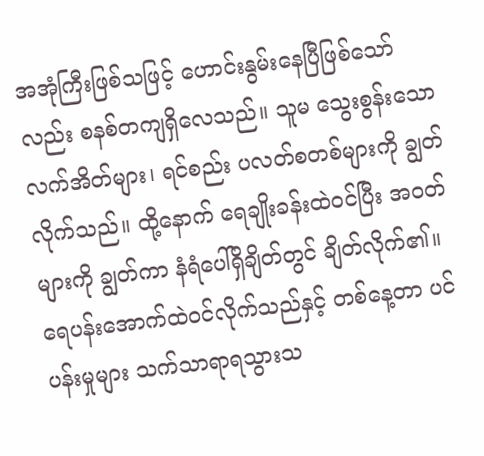အအုံကြီးဖြစ်သဖြင့် ဟောင်းနွမ်းနေပြီဖြစ်သော်လည်း စနစ်တကျရှိလေသည်။ သူမ သွေးစွန်းသော လက်အိတ်များ၊ ရင်စည်း ပလတ်စတစ်များကို ချွတ်လိုက်သည်။ ထို့နောက် ရေချိုးခန်းထဲဝင်ပြီး အဝတ်များကို ချွတ်ကာ နံရံပေါ်ရှိချိတ်တွင် ချိတ်လိုက်၏။ ရေပန်းအောက်ထဲဝင်လိုက်သည်နှင့် တစ်နေ့တာ ပင်ပန်းမှုများ သက်သာရာရသွားသ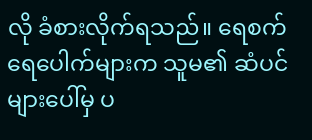လို ခံစားလိုက်ရသည်။ ရေစက်ရေပေါက်များက သူမ၏ ဆံပင်များပေါ်မှ ပ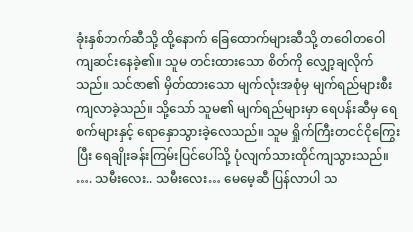ခုံးနှစ်ဘက်ဆီသို့ ထို့နောက် ခြေထောက်များဆီသို့ တဝေါတဝေါ ကျဆင်းနေခဲ့၏။ သူမ တင်းထားသော စိတ်ကို လျှော့ချလိုက်သည်။ သင်ဇာ၏ မှိတ်ထားသော မျက်လုံးအစုံမှ မျက်ရည်များစီးကျလာခဲ့သည်။ သို့သော် သူမ၏ မျက်ရည်များမှာ ရေပန်းဆီမှ ရေစက်များနှင့် ရောနှောသွားခဲ့လေသည်။ သူမ ရှိုက်ကြီးတငင်ငိုကြွေးပြီး ရေချိုးခန်းကြမ်းပြင်ပေါ်သို့ ပုံလျက်သားထိုင်ကျသွားသည်။ …. သမီးလေး.. သမီးလေး… မေမေ့ဆီ ပြန်လာပါ သ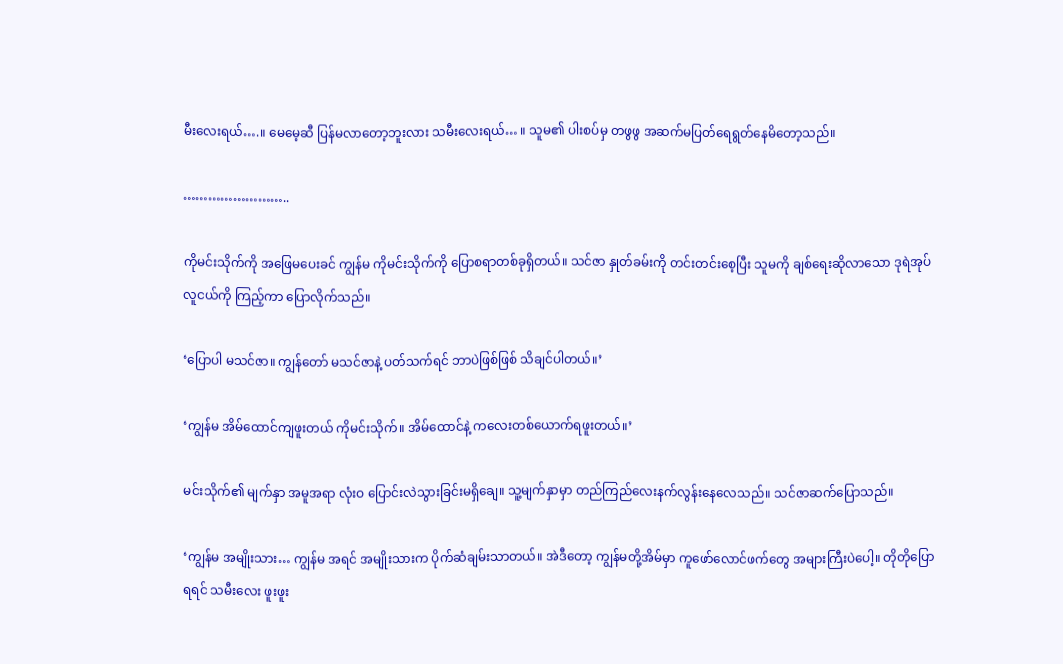မီးလေးရယ်….။ မေမေ့ဆီ ပြန်မလာတော့ဘူးလား သမီးလေးရယ်… ။ သူမ၏ ပါးစပ်မှ တဖွဖွ အဆက်မပြတ်ရေရွတ်နေမိတော့သည်။

……………………..

ကိုမင်းသိုက်ကို အဖြေမပေးခင် ကျွန်မ ကိုမင်းသိုက်ကို ပြောစရာတစ်ခုရှိတယ်။ သင်ဇာ နှုတ်ခမ်းကို တင်းတင်းစေ့ပြီး သူမကို ချစ်ရေးဆိုလာသော ဒုရဲအုပ်လူငယ်ကို ကြည့်ကာ ပြောလိုက်သည်။

‘ပြောပါ မသင်ဇာ။ ကျွန်တော် မသင်ဇာနဲ့ ပတ်သက်ရင် ဘာပဲဖြစ်ဖြစ် သိချင်ပါတယ်။’

‘ကျွန်မ အိမ်ထောင်ကျဖူးတယ် ကိုမင်းသိုက်။ အိမ်ထောင်နဲ့ ကလေးတစ်ယောက်ရဖူးတယ်။’

မင်းသိုက်၏ မျက်နှာ အမူအရာ လုံးဝ ပြောင်းလဲသွားခြင်းမရှိချေ။ သူ့မျက်နှာမှာ တည်ကြည်လေးနက်လွန်းနေလေသည်။ သင်ဇာဆက်ပြောသည်။

‘ကျွန်မ အမျိုးသား… ကျွန်မ အရင် အမျိုးသားက ပိုက်ဆံချမ်းသာတယ်။ အဲဒီတော့ ကျွန်မတို့အိမ်မှာ ကူဖော်လောင်ဖက်တွေ အများကြီးပဲပေါ့။ တိုတိုပြောရရင် သမီးလေး ဖူးဖူး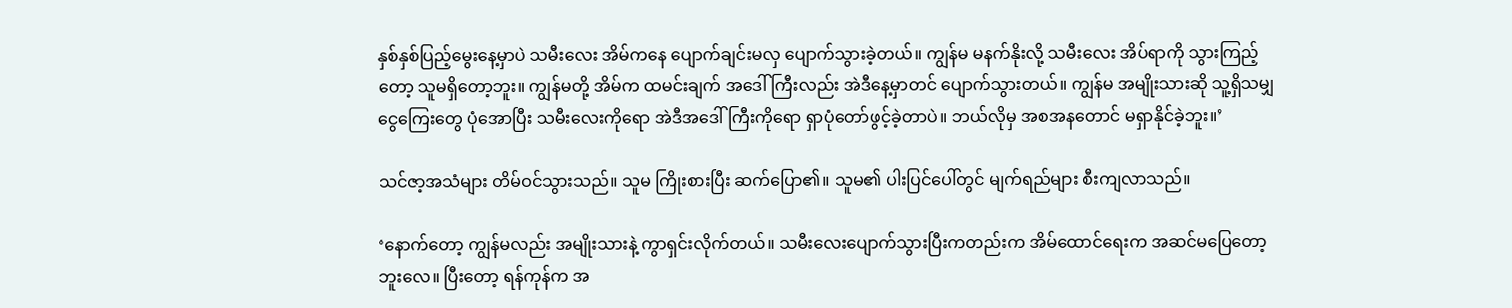နှစ်နှစ်ပြည့်မွေးနေ့မှာပဲ သမီးလေး အိမ်ကနေ ပျောက်ချင်းမလှ ပျောက်သွားခဲ့တယ်။ ကျွန်မ မနက်နိုးလို့ သမီးလေး အိပ်ရာကို သွားကြည့်တော့ သူမရှိတော့ဘူး။ ကျွန်မတို့ အိမ်က ထမင်းချက် အဒေါ်ကြီးလည်း အဲဒီနေ့မှာတင် ပျောက်သွားတယ်။ ကျွန်မ အမျိုးသားဆို သူ့ရှိသမျှ ငွေကြေးတွေ ပုံအောပြီး သမီးလေးကိုရော အဲဒီအဒေါ်ကြီးကိုရော ရှာပုံတော်ဖွင့်ခဲ့တာပဲ။ ဘယ်လိုမှ အစအနတောင် မရှာနိုင်ခဲ့ဘူး။’

သင်ဇာ့အသံများ တိမ်ဝင်သွားသည်။ သူမ ကြိုးစားပြီး ဆက်ပြော၏။ သူမ၏ ပါးပြင်ပေါ်တွင် မျက်ရည်များ စီးကျလာသည်။

‘နောက်တော့ ကျွန်မလည်း အမျိုးသားနဲ့ ကွာရှင်းလိုက်တယ်။ သမီးလေးပျောက်သွားပြီးကတည်းက အိမ်ထောင်ရေးက အဆင်မပြေတော့ဘူးလေ။ ပြီးတော့ ရန်ကုန်က အ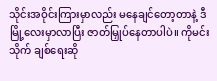သိုင်းအဝိုင်းကြားမှာလည်း မနေချင်တော့တာနဲ့ ဒီမြို့လေးမှာလာပြီး ဇာတ်မြှုပ်နေတာပါပဲ။ ကိုမင်းသိုက် ချစ်ရေးဆို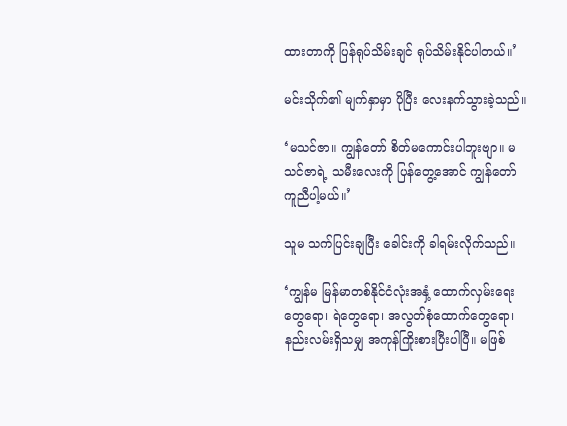ထားတာကို ပြန်ရုပ်သိမ်းချင် ရုပ်သိမ်းနိုင်ပါတယ်။’

မင်းသိုက်၏ မျက်နှာမှာ ပိုပြီး လေးနက်သွားခဲ့သည်။

‘မသင်ဇာ။ ကျွန်တော် စိတ်မကောင်းပါဘူးဗျာ။ မသင်ဇာရဲ့ သမီးလေးကို ပြန်တွေ့အောင် ကျွန်တော် ကူညီပါ့မယ်။’

သူမ သက်ပြင်းချပြီး ခေါင်းကို ခါရမ်းလိုက်သည်။

‘ကျွန်မ မြန်မာတစ်နိုင်ငံလုံးအနှံ့ ထောက်လှမ်းရေးတွေရော၊ ရဲတွေရော၊ အလွတ်စုံထောက်တွေရော၊ နည်းလမ်းရှိသမျှ အကုန်ကြိုးစားပြီးပါပြီ။ မဖြစ်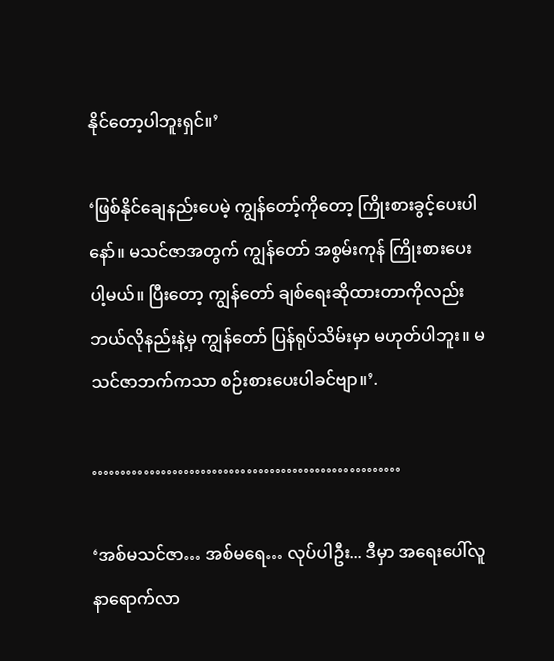နိုင်တော့ပါဘူးရှင်။’

‘ဖြစ်နိုင်ချေနည်းပေမဲ့ ကျွန်တော့်ကိုတော့ ကြိုးစားခွင့်ပေးပါနော်။ မသင်ဇာအတွက် ကျွန်တော် အစွမ်းကုန် ကြိုးစားပေးပါ့မယ်။ ပြီးတော့ ကျွန်တော် ချစ်ရေးဆိုထားတာကိုလည်း ဘယ်လိုနည်းနဲ့မှ ကျွန်တော် ပြန်ရုပ်သိမ်းမှာ မဟုတ်ပါဘူး။ မသင်ဇာဘက်ကသာ စဉ်းစားပေးပါခင်ဗျာ။’.

………………………………………………

‘အစ်မသင်ဇာ… အစ်မရေ… လုပ်ပါဦး... ဒီမှာ အရေးပေါ်လူနာရောက်လာ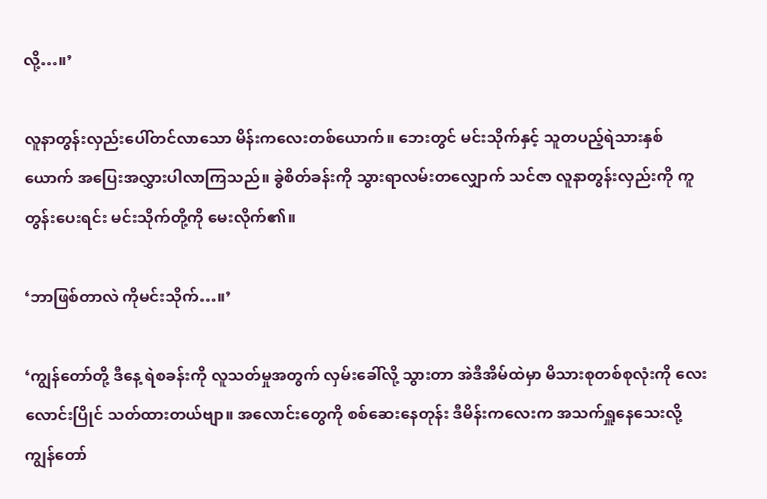လို့…။’

လူနာတွန်းလှည်းပေါ်တင်လာသော မိန်းကလေးတစ်ယောက်။ ဘေးတွင် မင်းသိုက်နှင့် သူတပည့်ရဲသားနှစ်ယောက် အပြေးအလွှားပါလာကြသည်။ ခွဲစိတ်ခန်းကို သွားရာလမ်းတလျှောက် သင်ဇာ လူနာတွန်းလှည်းကို ကူတွန်းပေးရင်း မင်းသိုက်တို့ကို မေးလိုက်၏။

‘ဘာဖြစ်တာလဲ ကိုမင်းသိုက်…။’

‘ကျွန်တော်တို့ ဒီနေ့ ရဲစခန်းကို လူသတ်မှုအတွက် လှမ်းခေါ်လို့ သွားတာ အဲဒီအိမ်ထဲမှာ မိသားစုတစ်စုလုံးကို လေးလောင်းပြိုင် သတ်ထားတယ်ဗျာ။ အလောင်းတွေကို စစ်ဆေးနေတုန်း ဒီမိန်းကလေးက အသက်ရှူနေသေးလို့ ကျွန်တော်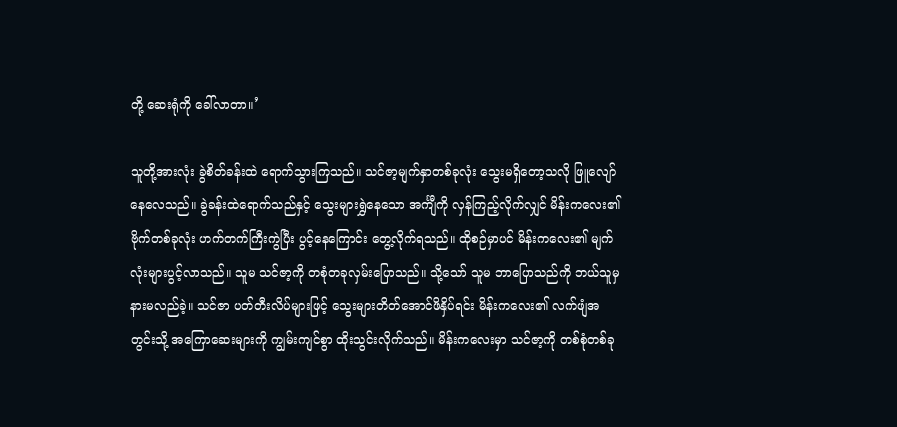တို့ ဆေးရုံကို ခေါ်လာတာ။’

သူတို့အားလုံး ခွဲစိတ်ခန်းထဲ ရောက်သွားကြသည်။ သင်ဇာ့မျက်နှာတစ်ခုလုံး သွေးမရှိတော့သလို ဖြူလျော်နေလေသည်။ ခွဲခန်းထဲရောက်သည်နှင့် သွေးများရွှဲနေသော အင်္ကျီကို လှန်ကြည့်လိုက်လျှင် မိန်းကလေး၏ ဗိုက်တစ်ခုလုံး ဟက်တက်ကြီးကွဲပြီး ပွင့်နေကြောင်း တွေ့လိုက်ရသည်။ ထိုစဉ်မှာပင် မိန်းကလေး၏ မျက်လုံးများပွင့်လာသည်။ သူမ သင်ဇာ့ကို တစုံတခုလှမ်းပြောသည်။ သို့သော် သူမ ဘာပြောသည်ကို ဘယ်သူမှ နားမလည်ခဲ့။ သင်ဇာ ပတ်တီးလိပ်များဖြင့် သွေးများတိတ်အောင်ဖိနှိပ်ရင်း မိန်းကလေး၏ လက်ဖျံအတွင်းသို့ အကြောဆေးများကို ကျွမ်းကျင်စွာ ထိုးသွင်းလိုက်သည်။ မိန်းကလေးမှာ သင်ဇာ့ကို တစ်စုံတစ်ခု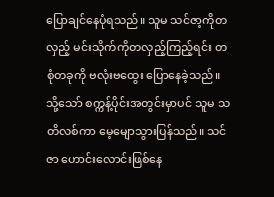ပြောချင်နေပုံရသည်။ သူမ သင်ဇာ့ကိုတလှည့် မင်းသိုက်ကိုတလှည့်ကြည့်ရင်း တစုံတခုကို ဗလုံးဗထွေး ပြောနေခဲ့သည်။ သို့သော် စက္ကန့်ပိုင်းအတွင်းမှာပင် သူမ သတိလစ်ကာ မေ့မျောသွားပြန်သည်။ သင်ဇာ ဟောင်းလောင်းဖြစ်နေ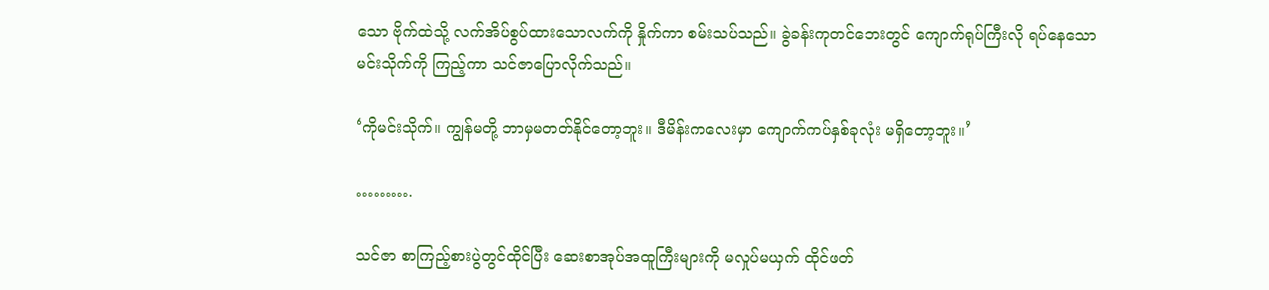သော ဗိုက်ထဲသို့ လက်အိပ်စွပ်ထားသောလက်ကို နှိုက်ကာ စမ်းသပ်သည်။ ခွဲခန်းကုတင်ဘေးတွင် ကျောက်ရုပ်ကြီးလို ရပ်နေသော မင်းသိုက်ကို ကြည့်ကာ သင်ဇာပြောလိုက်သည်။

‘ကိုမင်းသိုက်။ ကျွန်မတို့ ဘာမှမတတ်နိုင်တော့ဘူး။ ဒီမိန်းကလေးမှာ ကျောက်ကပ်နှစ်ခုလုံး မရှိတော့ဘူး။’

……….

သင်ဇာ စာကြည့်စားပွဲတွင်ထိုင်ပြီး ဆေးစာအုပ်အထူကြီးများကို မလှုပ်မယှက် ထိုင်ဖတ်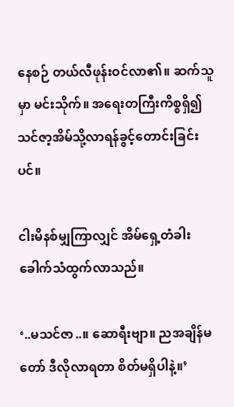နေစဉ် တယ်လီဖုန်းဝင်လာ၏။ ဆက်သူမှာ မင်းသိုက်။ အရေးတကြီးကိစ္စရှိ၍ သင်ဇာ့အိမ်သို့လာရန်ခွင့်တောင်းခြင်းပင်။

ငါးမိနစ်မျှကြာလျှင် အိမ်ရှေ့တံခါးခေါက်သံထွက်လာသည်။

‘..မသင်ဇာ..။ ဆောရီးဗျာ။ ညအချိန်မတော် ဒီလိုလာရတာ စိတ်မရှိပါနဲ့။’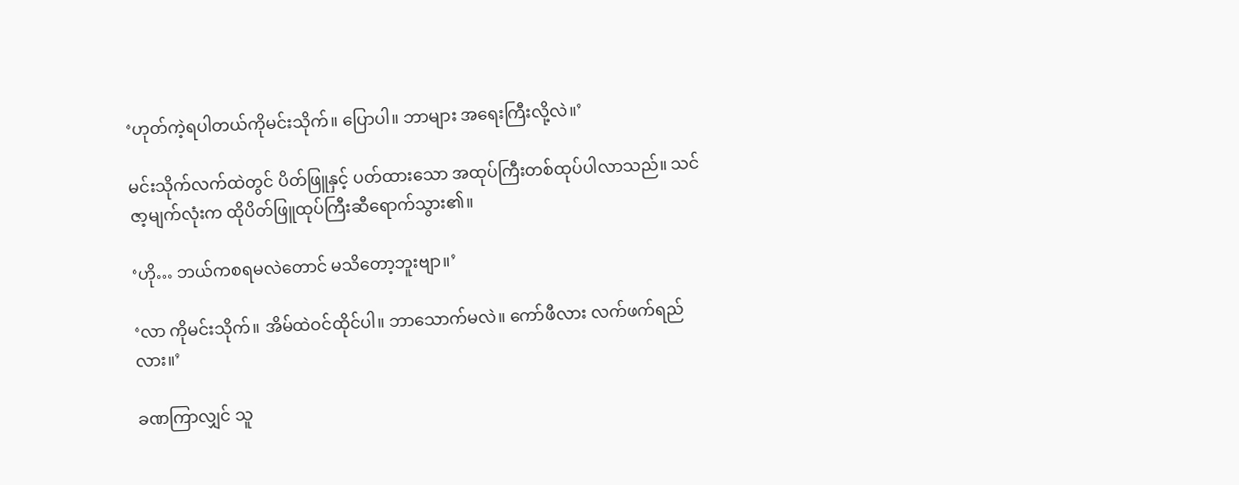‘ဟုတ်ကဲ့ရပါတယ်ကိုမင်းသိုက်။ ပြောပါ။ ဘာများ အရေးကြီးလို့လဲ။’

မင်းသိုက်လက်ထဲတွင် ပိတ်ဖြူနှင့် ပတ်ထားသော အထုပ်ကြီးတစ်ထုပ်ပါလာသည်။ သင်ဇာ့မျက်လုံးက ထိုပိတ်ဖြူထုပ်ကြီးဆီရောက်သွား၏။

‘ဟို… ဘယ်ကစရမလဲတောင် မသိတော့ဘူးဗျာ။’

‘လာ ကိုမင်းသိုက်။ အိမ်ထဲဝင်ထိုင်ပါ။ ဘာသောက်မလဲ။ ကော်ဖီလား လက်ဖက်ရည်လား။’

ခဏကြာလျှင် သူ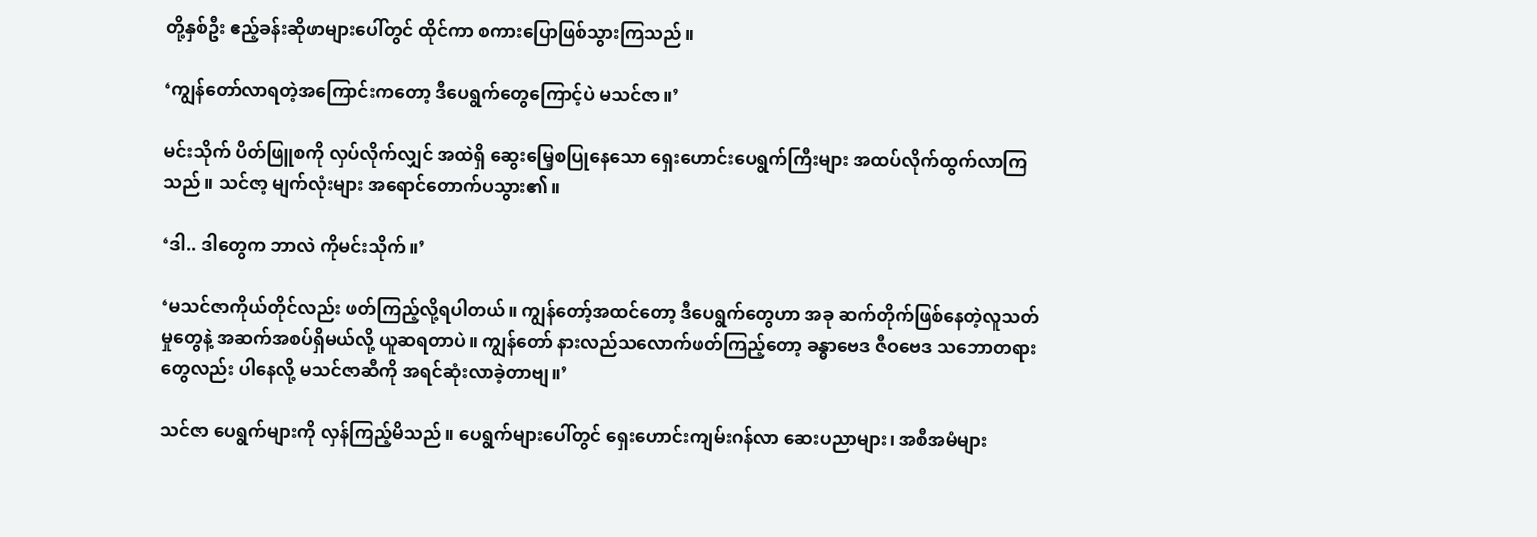တို့နှစ်ဦး ဧည့်ခန်းဆိုဖာများပေါ်တွင် ထိုင်ကာ စကားပြောဖြစ်သွားကြသည်။

‘ကျွန်တော်လာရတဲ့အကြောင်းကတော့ ဒီပေရွက်တွေကြောင့်ပဲ မသင်ဇာ။’

မင်းသိုက် ပိတ်ဖြူစကို လှပ်လိုက်လျှင် အထဲရှိ ဆွေးမြေ့စပြုနေသော ရှေးဟောင်းပေရွက်ကြီးများ အထပ်လိုက်ထွက်လာကြသည်။ သင်ဇာ့ မျက်လုံးများ အရောင်တောက်ပသွား၏။

‘ဒါ.. ဒါတွေက ဘာလဲ ကိုမင်းသိုက်။’

‘မသင်ဇာကိုယ်တိုင်လည်း ဖတ်ကြည့်လို့ရပါတယ်။ ကျွန်တော့်အထင်တော့ ဒီပေရွက်တွေဟာ အခု ဆက်တိုက်ဖြစ်နေတဲ့လူသတ်မှုတွေနဲ့ အဆက်အစပ်ရှိမယ်လို့ ယူဆရတာပဲ။ ကျွန်တော် နားလည်သလောက်ဖတ်ကြည့်တော့ ခန္ဓာဗေဒ ဇီဝဗေဒ သဘောတရားတွေလည်း ပါနေလို့ မသင်ဇာဆီကို အရင်ဆုံးလာခဲ့တာဗျ။’

သင်ဇာ ပေရွက်များကို လှန်ကြည့်မိသည်။ ပေရွက်များပေါ်တွင် ရှေးဟောင်းကျမ်းဂန်လာ ဆေးပညာများ၊ အစီအမံများ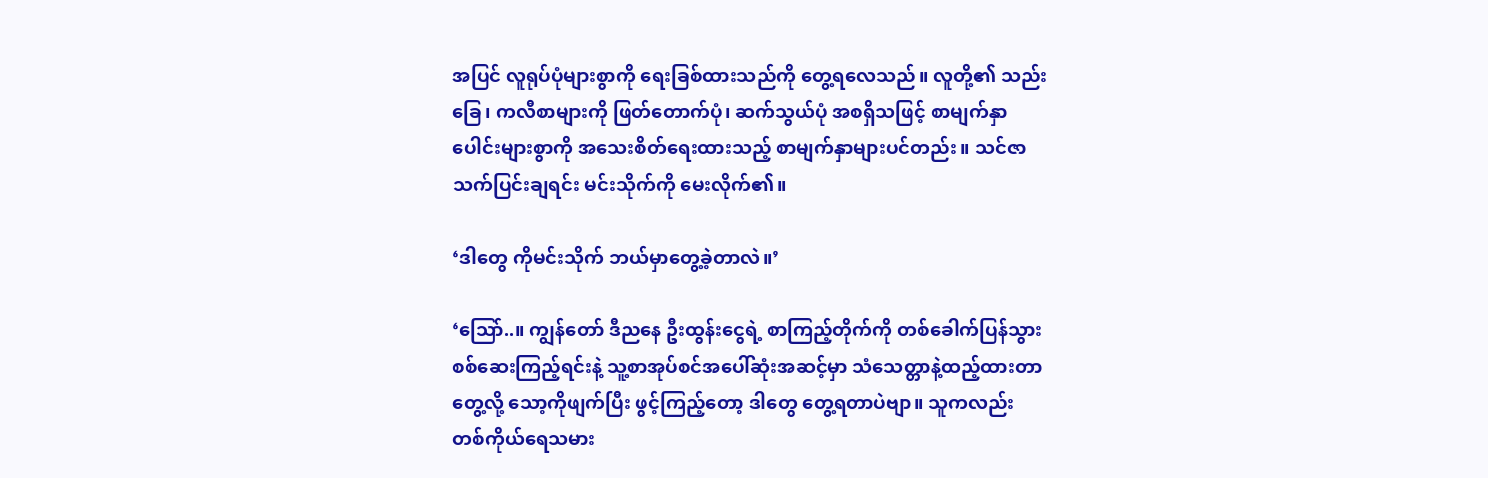အပြင် လူရုပ်ပုံများစွာကို ရေးခြစ်ထားသည်ကို တွေ့ရလေသည်။ လူတို့၏ သည်းခြေ၊ ကလီစာများကို ဖြတ်တောက်ပုံ၊ ဆက်သွယ်ပုံ အစရှိသဖြင့် စာမျက်နှာပေါင်းများစွာကို အသေးစိတ်ရေးထားသည့် စာမျက်နှာများပင်တည်း။ သင်ဇာ သက်ပြင်းချရင်း မင်းသိုက်ကို မေးလိုက်၏။

‘ဒါတွေ ကိုမင်းသိုက် ဘယ်မှာတွေ့ခဲ့တာလဲ။’

‘သြော်..။ ကျွန်တော် ဒီညနေ ဦးထွန်းငွေရဲ့ စာကြည့်တိုက်ကို တစ်ခေါက်ပြန်သွား စစ်ဆေးကြည့်ရင်းနဲ့ သူ့စာအုပ်စင်အပေါ်ဆုံးအဆင့်မှာ သံသေတ္တာနဲ့ထည့်ထားတာတွေ့လို့ သော့ကိုဖျက်ပြီး ဖွင့်ကြည့်တော့ ဒါတွေ တွေ့ရတာပဲဗျာ။ သူကလည်း တစ်ကိုယ်ရေသမား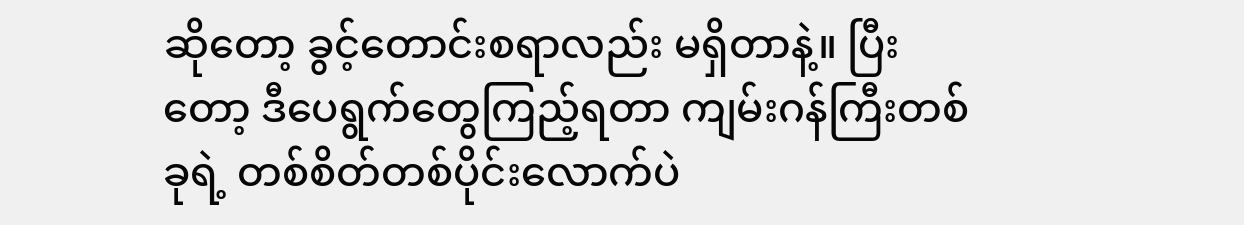ဆိုတော့ ခွင့်တောင်းစရာလည်း မရှိတာနဲ့။ ပြီးတော့ ဒီပေရွက်တွေကြည့်ရတာ ကျမ်းဂန်ကြီးတစ်ခုရဲ့ တစ်စိတ်တစ်ပိုင်းလောက်ပဲ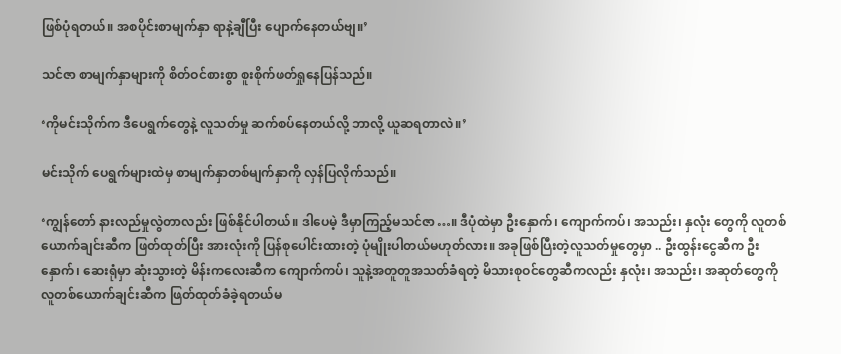ဖြစ်ပုံရတယ်။ အစပိုင်းစာမျက်နှာ ရာနဲ့ချီပြီး ပျောက်နေတယ်ဗျ။’

သင်ဇာ စာမျက်နှာများကို စိတ်ဝင်စားစွာ စူးစိုက်ဖတ်ရှုနေပြန်သည်။

‘ကိုမင်းသိုက်က ဒီပေရွက်တွေနဲ့ လူသတ်မှု ဆက်စပ်နေတယ်လို့ ဘာလို့ ယူဆရတာလဲ။’

မင်းသိုက် ပေရွက်များထဲမှ စာမျက်နှာတစ်မျက်နှာကို လှန်ပြလိုက်သည်။

‘ကျွန်တော် နားလည်မှုလွဲတာလည်း ဖြစ်နိုင်ပါတယ်။ ဒါပေမဲ့ ဒီမှာကြည့်မသင်ဇာ…။ ဒီပုံထဲမှာ ဦးနှောက်၊ ကျောက်ကပ်၊ အသည်း၊ နှလုံး တွေကို လူတစ်ယောက်ချင်းဆီက ဖြတ်ထုတ်ပြီး အားလုံးကို ပြန်စုပေါင်းထားတဲ့ ပုံမျိုးပါတယ်မဟုတ်လား။ အခုဖြစ်ပြီးတဲ့လူသတ်မှုတွေမှာ .. ဦးထွန်းငွေဆီက ဦးနှောက်၊ ဆေးရုံမှာ ဆုံးသွားတဲ့ မိန်းကလေးဆီက ကျောက်ကပ်၊ သူနဲ့အတူတူအသတ်ခံရတဲ့ မိသားစုဝင်တွေဆီကလည်း နှလုံး၊ အသည်း၊ အဆုတ်တွေကို လူတစ်ယောက်ချင်းဆီက ဖြတ်ထုတ်ခံခဲ့ရတယ်မ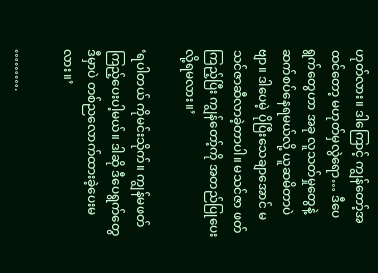ဟုတ်လား။ ဒါကြောင့် ကျွန်တော့်အထင်တော့ မဟုတ်မှလွဲရော… ဒီပေရွက်တွေဟာ အခု လူသတ်မှုတွေနဲ့ ဆက်စပ်နေရမယ်လို့ ယူဆမိတာပဲဗျာ။ ဒါပေမဲ့ ပိုပြီးသေချာအောင် မသင်ဇာဆီလာခဲ့တာပါ။ မသင်ဇာ ဖတ်ကြည့်ပြီး ကျွန်တော့်ကို အတည်ပြုပေးလို့ရမလား။’

‘ရပါတယ် ကိုမင်းသိုက်။ ကျွန်မဖတ်ကြည့်ပေးပါ့မယ်။ ဒါဆို ဒီပေရွက်တွေ ဒီမှာပဲ တစ်ညလောက်ထားခဲ့ပေးမလား။’

……….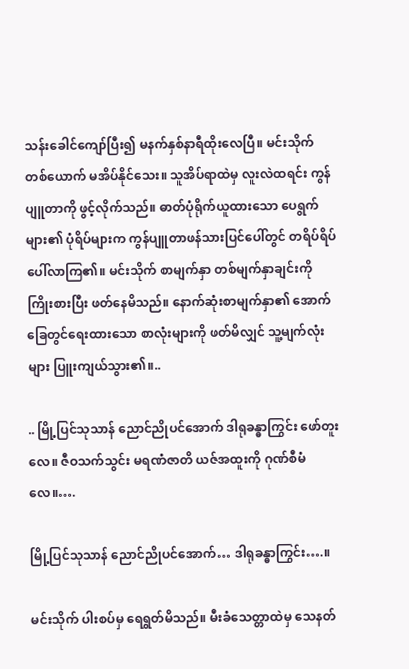သန်းခေါင်ကျော်ပြီး၍ မနက်နှစ်နာရီထိုးလေပြီ။ မင်းသိုက်တစ်ယောက် မအိပ်နိုင်သေး။ သူအိပ်ရာထဲမှ လူးလဲထရင်း ကွန်ပျူတာကို ဖွင့်လိုက်သည်။ ဓာတ်ပုံရိုက်ယူထားသော ပေရွက်များ၏ ပုံရိပ်များက ကွန်ပျူတာဖန်သားပြင်ပေါ်တွင် တရိပ်ရိပ်ပေါ်လာကြ၏။ မင်းသိုက် စာမျက်နှာ တစ်မျက်နှာချင်းကို ကြိုးစားပြီး ဖတ်နေမိသည်။ နောက်ဆုံးစာမျက်နှာ၏ အောက်ခြေတွင်ရေးထားသော စာလုံးများကို ဖတ်မိလျှင် သူ့မျက်လုံးများ ပြူးကျယ်သွား၏။..

.. မြို့ပြင်သုသာန် ညောင်ညိုပင်အောက် ဒါရုခန္ဓာကြွင်း ဖော်တူးလေ။ ဇီဝသက်သွင်း မရဏံဇာတိ ယဇ်အထူးကို ဂုဏ်စီမံလေ။….

မြို့ပြင်သုသာန် ညောင်ညိုပင်အောက်… ဒါရုခန္ဓာကြွင်း….။

မင်းသိုက် ပါးစပ်မှ ရေရွတ်မိသည်။ မီးခံသေတ္တာထဲမှ သေနတ်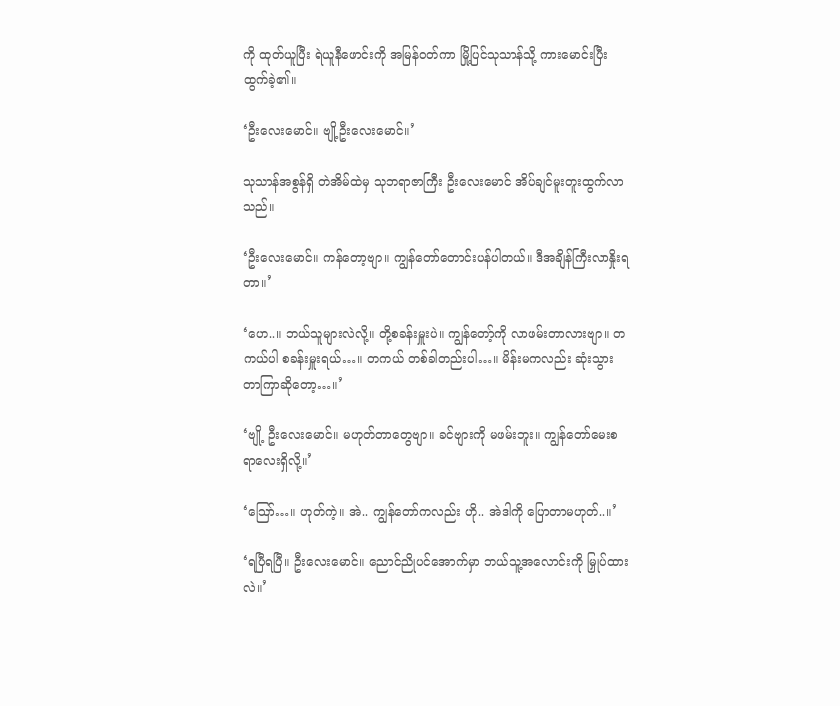ကို ထုတ်ယူပြီး ရဲယူနီဖောင်းကို အမြန်ဝတ်ကာ မြို့ပြင်သုသာန်သို့ ကားမောင်းပြီး ထွက်ခဲ့၏။

‘ဦးလေးမောင်။ ဗျို့ဦးလေးမောင်။’

သုသာန်အစွန်ရှိ တဲအိမ်ထဲမှ သုဘရာဇာကြီး ဦးလေးမောင် အိပ်ချင်မူးတူးထွက်လာသည်။

‘ဦးလေးမောင်။ ကန်တော့ဗျာ။ ကျွန်တော်တောင်းပန်ပါတယ်။ ဒီအချိန်ကြီးလာနှိုးရတာ။’

‘ဟေ..။ ဘယ်သူများလဲလို့။ တို့စခန်းမှူးပဲ။ ကျွန်တော့်ကို လာဖမ်းတာလားဗျာ။ တကယ်ပါ စခန်းမှူးရယ်…။ တကယ် တစ်ခါတည်းပါ…။ မိန်းမကလည်း ဆုံးသွားတာကြာဆိုတော့…။’

‘ဗျို့ ဦးလေးမောင်။ မဟုတ်တာတွေဗျာ။ ခင်ဗျားကို မဖမ်းဘူး။ ကျွန်တော်မေးစရာလေးရှိလို့။’

‘သြော်…။ ဟုတ်ကဲ့။ အဲ.. ကျွန်တော်ကလည်း ဟို.. အဲဒါကို ပြောတာမဟုတ်..။’

‘ရပြီရပြီ။ ဦးလေးမောင်။ ညောင်ညိုပင်အောက်မှာ ဘယ်သူ့အလောင်းကို မြှုပ်ထားလဲ။’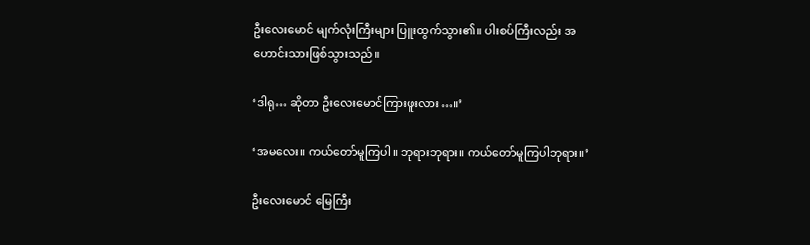ဦးလေးမောင် မျက်လုံးကြီးများ ပြူးထွက်သွား၏။ ပါးစပ်ကြီးလည်း အဟောင်းသားဖြစ်သွားသည်။

‘ဒါရု… ဆိုတာ ဦးလေးမောင်ကြားဖူးလား…။’

‘အမလေး။ ကယ်တော်မူကြပါ။ ဘုရားဘုရား။ ကယ်တော်မူကြပါဘုရား။’

ဦးလေးမောင် မြေကြီး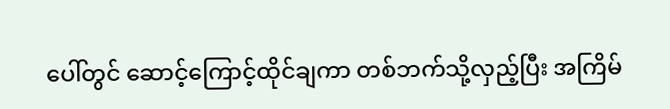ပေါ်တွင် ဆောင့်ကြောင့်ထိုင်ချကာ တစ်ဘက်သို့လှည့်ပြီး အကြိမ်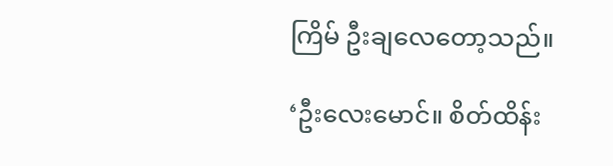ကြိမ် ဦးချလေတော့သည်။

‘ဦးလေးမောင်။ စိတ်ထိန်း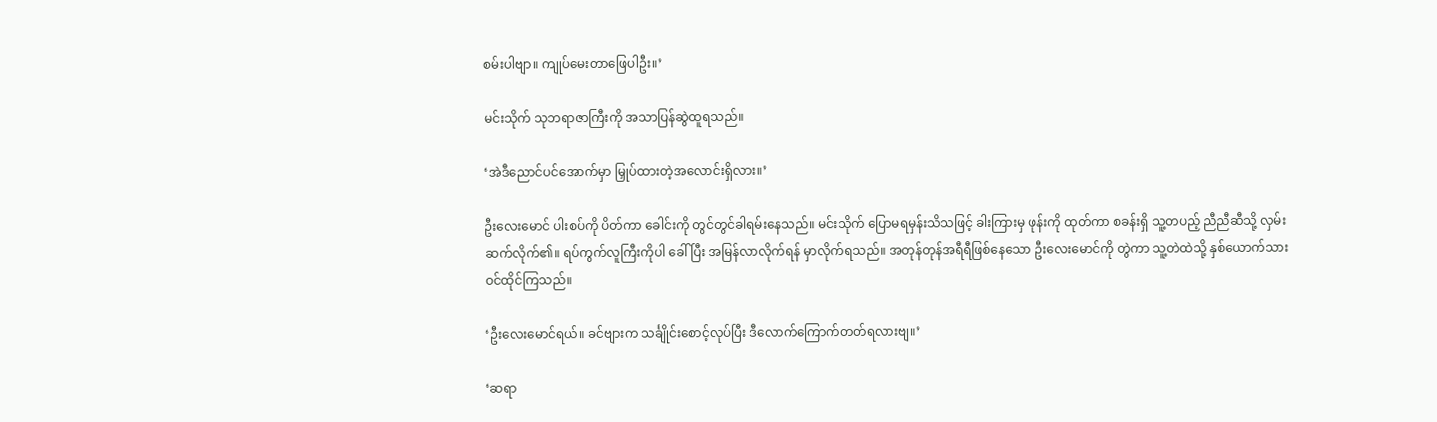စမ်းပါဗျာ။ ကျုပ်မေးတာဖြေပါဦး။’

မင်းသိုက် သုဘရာဇာကြီးကို အသာပြန်ဆွဲထူရသည်။

‘အဲဒီညောင်ပင်အောက်မှာ မြှုပ်ထားတဲ့အလောင်းရှိလား။’

ဦးလေးမောင် ပါးစပ်ကို ပိတ်ကာ ခေါင်းကို တွင်တွင်ခါရမ်းနေသည်။ မင်းသိုက် ပြောမရမှန်းသိသဖြင့် ခါးကြားမှ ဖုန်းကို ထုတ်ကာ စခန်းရှိ သူ့တပည့် ညီညီဆီသို့ လှမ်းဆက်လိုက်၏။ ရပ်ကွက်လူကြီးကိုပါ ခေါ်ပြီး အမြန်လာလိုက်ရန် မှာလိုက်ရသည်။ အတုန်တုန်အရီရီဖြစ်နေသော ဦးလေးမောင်ကို တွဲကာ သူ့တဲထဲသို့ နှစ်ယောက်သားဝင်ထိုင်ကြသည်။

‘ဦးလေးမောင်ရယ်။ ခင်ဗျားက သင်္ချိုင်းစောင့်လုပ်ပြီး ဒီလောက်ကြောက်တတ်ရလားဗျ။’

‘ဆရာ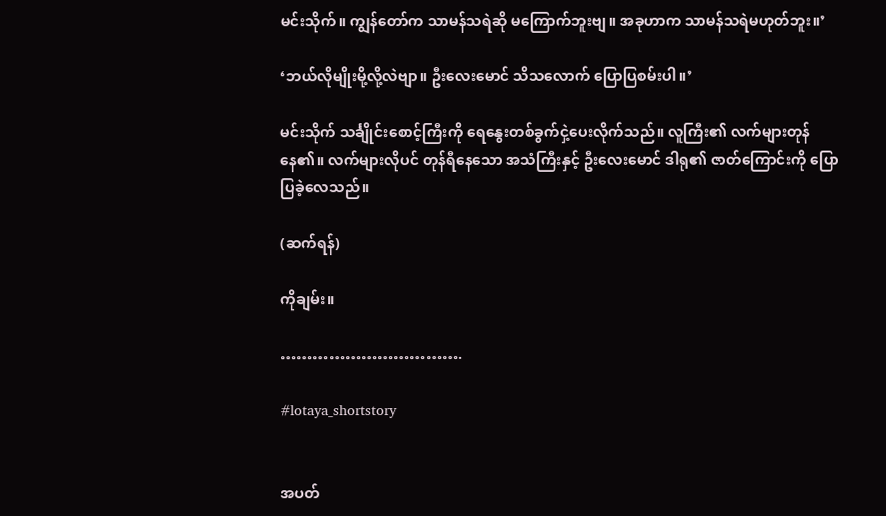မင်းသိုက်။ ကျွန်တော်က သာမန်သရဲဆို မကြောက်ဘူးဗျ။ အခုဟာက သာမန်သရဲမဟုတ်ဘူး။’

‘ဘယ်လိုမျိုးမို့လို့လဲဗျာ။ ဦးလေးမောင် သိသလောက် ပြောပြစမ်းပါ။’

မင်းသိုက် သင်္ချိုင်းစောင့်ကြီးကို ရေနွေးတစ်ခွက်ငှဲ့ပေးလိုက်သည်။ လူကြီး၏ လက်များတုန်နေ၏။ လက်များလိုပင် တုန်ရီနေသော အသံကြီးနှင့် ဦးလေးမောင် ဒါရု၏ ဇာတ်ကြောင်းကို ပြောပြခဲ့လေသည်။

(ဆက်ရန်)

ကိုချမ်း။

…………………………….

#lotaya_shortstory


အပတ်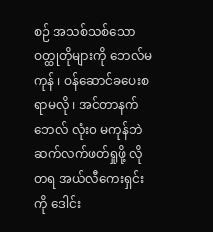စဉ် အသစ်သစ်သော ဝတ္ထုတိုများကို ဘေလ်မကုန် ၊ ဝန်ဆောင်ခပေးစရာမလို ၊ အင်တာနက်ဘေလ် လုံး၀ မကုန်ဘဲ ဆက်လက်ဖတ်ရှုဖို့ လိုတရ အယ်လီကေးရှင်းကို ဒေါင်း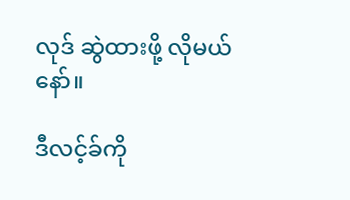လုဒ် ဆွဲထားဖို့ လိုမယ်နော်။

ဒီလင့်ခ်ကို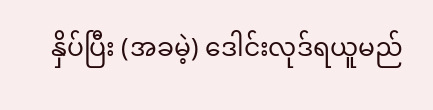နှိပ်ပြီး (အခမဲ့) ဒေါင်းလုဒ်ရယူမည်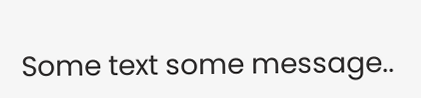Some text some message..